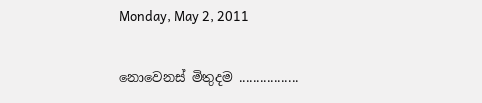Monday, May 2, 2011

නොවෙනස් මිතුදම .................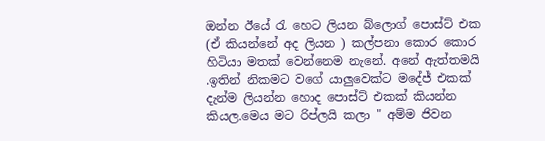ඔන්න ඊයේ රැ හෙට ලියන බ්ලොග් පොස්ට් එක (ඒ කියන්නේ අද ලියන ) කල්පනා කොර කොර හිටියා මතක් වෙන්නෙම නැනේ. අනේ ඇත්තමයි .ඉතින් නිකමට වගේ යාලුවෙක්ට මදේජ් එකක් දැන්ම ලියන්න හොද පොස්ට් එකක් කියන්න කියල.මෙය මට රිප්ලයි කලා " අම්ම ජිවන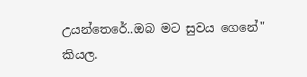උයන්තෙරේ..ඔබ මට සුවය ගෙනේ" කියල.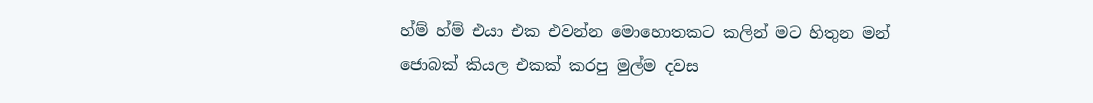හ්ම් හ්ම් එයා එක එවන්න මොහොතකට කලින් මට හිතුන මන් ජොබක් කියල එකක් කරපු මුල්ම දවස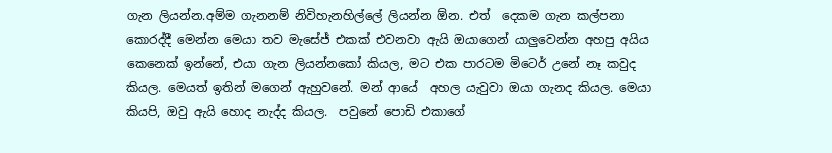ගැන ලියන්න.අම්ම ගැනනම් නිවිහැනහිල්ලේ ලියන්න ඕන. එත්  දෙකම ගැන කල්පනා කොරද්දී මෙන්න මෙයා තව මැසේජ් එකක් එවනවා ඇයි ඔයාගෙන් යාලුවෙන්න අහපු අයිය කෙනෙක් ඉන්නේ, එයා ගැන ලියන්නකෝ කියල, මට එක පාරටම මිටෙර් උනේ නෑ කවුද  කියල. මෙයත් ඉතින් මගෙන් ඇහුවනේ. මන් ආයේ  අහල යැවුවා ඔයා ගැනද කියල. මෙයා කියපි, ඔවු ඇයි හොද නැද්ද කියල.  පවුනේ පොඩි එකාගේ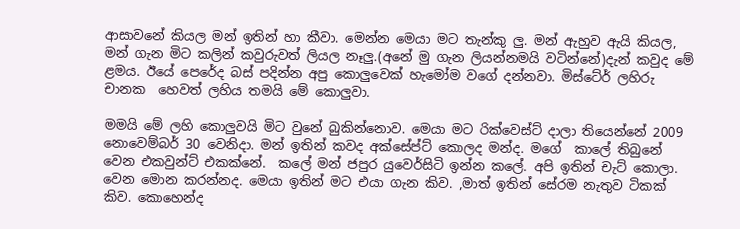ආසාවනේ කියල මන් ඉතින් හා කීවා. මෙන්න මෙයා මට තැන්කු ලු. මන් ඇහුව ඇයි කියල, මන් ගැන මිට කලින් කවුරුවත් ලියල නෑලු.(අනේ මු ගැන ලියන්නමයි වටින්නේ)දැන් කවුද මේ ළමය. ඊයේ පෙරේද බස් පදින්න අපු කොලුවෙක් හැමෝම වගේ දන්නවා. මිස්ටේර් ලහිරු චානක  හෙවත් ලහිය තමයි මේ කොලුවා.

මමයි මේ ලහි කොලුවයි මිට වුනේ බුකින්නොව. මෙයා මට රික්වෙස්ට් දාලා තියෙන්නේ 2009 නොවෙම්බර් 30 වෙනිදා. මන් ඉතින් කවද අක්සේප්ට් කොලද මන්ද. මගේ  කාලේ තිබුනේ වෙන එකවුන්ට් එකක්නේ.  කලේ මන් ජපුර යුවෙර්සිටි ඉන්න කලේ. අපි ඉතින් චැට් කොලා. වෙන මොන කරන්නද. මෙයා ඉතින් මට එයා ගැන කිව. ,මාත් ඉතින් සේරම නැතුව ටිකක් කිව. කොහෙන්ද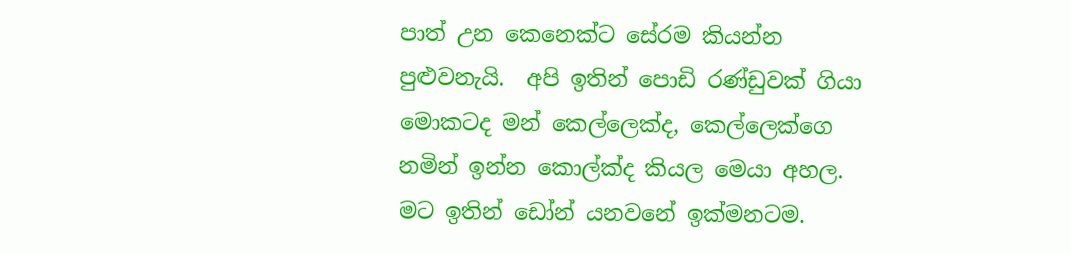පාත් උන කෙනෙක්ට සේරම කියන්න පුළුවනැයි.  අපි ඉතින් පොඩි රණ්ඩුවක් ගියා මොකටද මන් කෙල්ලෙක්ද, කෙල්ලෙක්ගෙ නමින් ඉන්න කොල්ක්ද කියල මෙයා අහල. මට ඉතින් ඩෝන් යනවනේ ඉක්මනටම.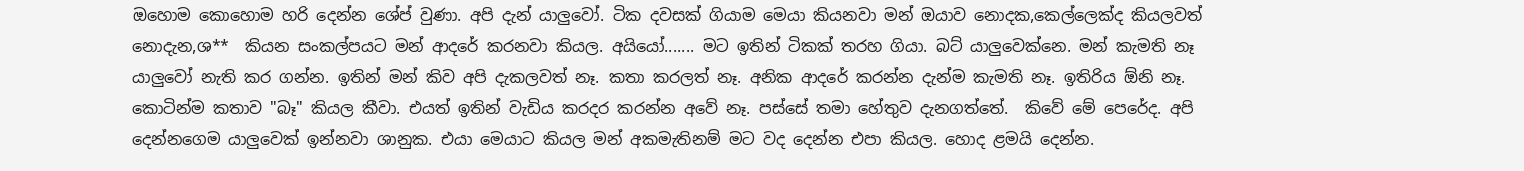ඔහොම කොහොම හරි දෙන්න ශේප් වුණා. අපි දැන් යාලුවෝ. ටික දවසක් ගියාම මෙයා කියනවා මන් ඔයාව නොදක,කෙල්ලෙක්ද කියලවත් නොදැන,ශ**  කියන සංකල්පයට මන් ආදරේ කරනවා කියල. අයියෝ....... මට ඉතින් ටිකක් තරහ ගියා. බට් යාලුවෙක්නෙ. මන් කැමති නෑ යාලුවෝ නැති කර ගන්න. ඉතින් මන් කිව අපි දැකලවත් නෑ. කතා කරලත් නෑ. අනික ආදරේ කරන්න දැන්ම කැමති නෑ. ඉතිරිය ඕනි නෑ. කොටින්ම කතාව "බෑ" කියල කීවා. එයත් ඉතින් වැඩිය කරදර කරන්න අවේ නෑ. පස්සේ තමා හේතුව දැනගත්තේ.  කිවේ මේ පෙරේද. අපි දෙන්නගෙම යාලුවෙක් ඉන්නවා ශානුක. එයා මෙයාට කියල මන් අකමැතිනම් මට වද දෙන්න එපා කියල. හොද ළමයි දෙන්න.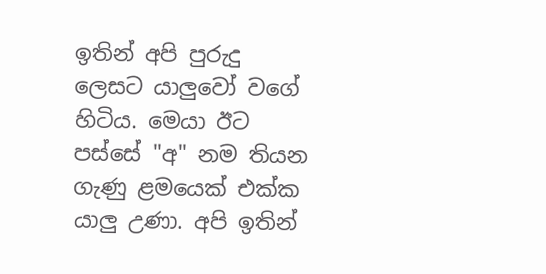ඉතින් අපි පුරුදු ලෙසට යාලුවෝ වගේ හිටිය. මෙයා ඊට පස්සේ "අ" නම තියන ගැණු ළමයෙක් එක්ක යාලු උණා. අපි ඉතින්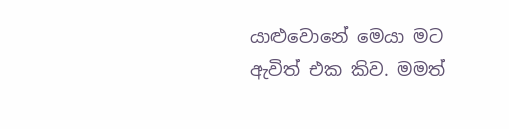යාළුවොනේ මෙයා මට ඇවිත් එක කිව. මමත්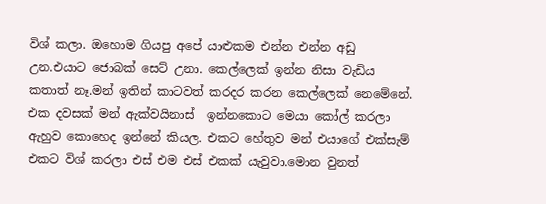විශ් කලා. ඔහොම ගියපු අපේ යාළුකම එන්න එන්න අඩු උන.එයාට ජොබක් සෙට් උනා. කෙල්ලෙක් ඉන්න නිසා වැඩිය කතාත් නෑ.මන් ඉතින් කාටවත් කරදර කරන කෙල්ලෙක් නෙමේනේ.  එක දවසක් මන් ඇක්වයිනාස්  ඉන්නකොට මෙයා කෝල් කරලා ඇහුව කොහෙද ඉන්නේ කියල. එකට හේතුව මන් එයාගේ එක්සැම් එකට විශ් කරලා එස් එම එස් එකක් යැවුවා.මොන වුනත්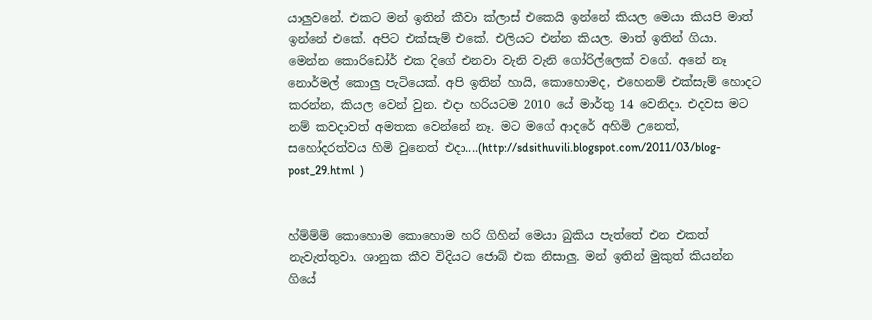යාලුවනේ. එකට මන් ඉතින් කීවා ක්ලාස් එකෙයි ඉන්නේ කියල මෙයා කියපි මාත් ඉන්නේ එකේ. අපිට එක්සැම් එකේ. එලියට එන්න කියල. මාත් ඉතින් ගියා. මෙන්න කොරිඩෝර් එක දිගේ එනවා වැනි වැනි ගෝරිල්ලෙක් වගේ. අනේ නෑ නොර්මල් කොලු පැටියෙක්. අපි ඉතින් හායි, කොහොමද, එහෙනම් එක්සැම් හොදට කරන්න, කියල වෙන් වුන. එදා හරියටම 2010 යේ මාර්තු 14 වෙනිදා. එදවස මට නම් කවදාවත් අමතක වෙන්නේ නෑ. මට මගේ ආදරේ අහිමි උනෙත්, සහෝදරත්වය හිමි වුනෙත් එදා....(http://sdsithuvili.blogspot.com/2011/03/blog-post_29.html  )


හ්ම්ම්ම් කොහොම කොහොම හරි ගිහින් මෙයා බුකිය පැත්තේ එන එකත් නැවැත්තුවා. ශානුක කීව විදියට ජොබ් එක නිසාලු. මන් ඉතින් මුකුත් කියන්න ගියේ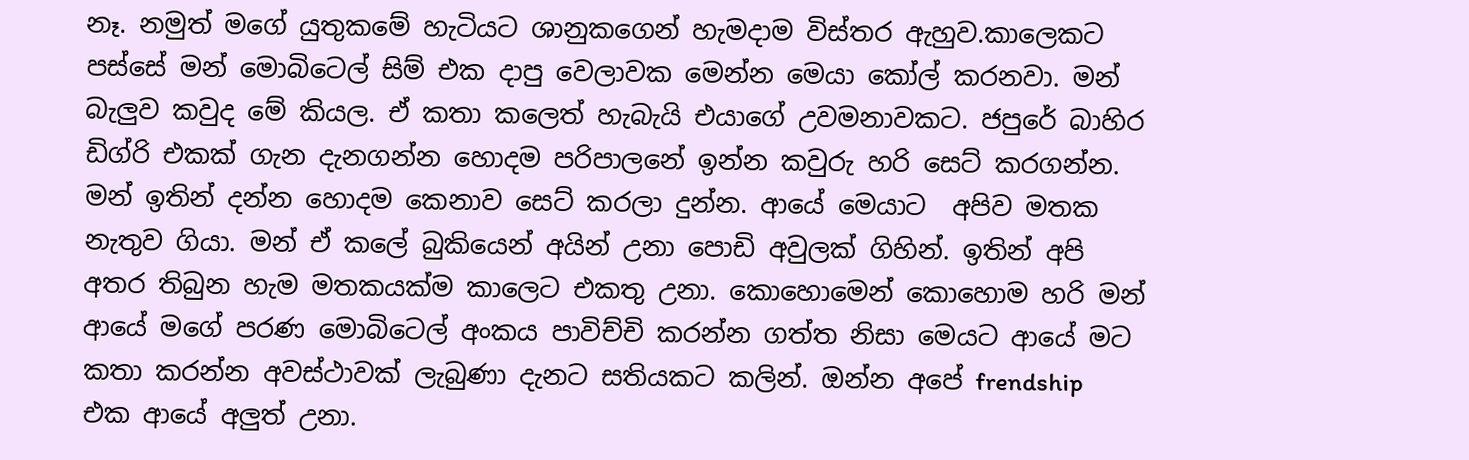නෑ. නමුත් මගේ යුතුකමේ හැටියට ශානුකගෙන් හැමදාම විස්තර ඇහුව.කාලෙකට පස්සේ මන් මොබිටෙල් සිම් එක දාපු වෙලාවක මෙන්න මෙයා කෝල් කරනවා. මන් බැලුව කවුද මේ කියල. ඒ කතා කලෙත් හැබැයි එයාගේ උවමනාවකට. ජපුරේ බාහිර ඩිග්රි එකක් ගැන දැනගන්න හොදම පරිපාලනේ ඉන්න කවුරු හරි සෙට් කරගන්න. මන් ඉතින් දන්න හොදම කෙනාව සෙට් කරලා දුන්න. ආයේ මෙයාට  අපිව මතක නැතුව ගියා. මන් ඒ කලේ බුකියෙන් අයින් උනා පොඩි අවුලක් ගිහින්. ඉතින් අපි අතර තිබුන හැම මතකයක්ම කාලෙට එකතු උනා. කොහොමෙන් කොහොම හරි මන් ආයේ මගේ පරණ මොබිටෙල් අංකය පාවිච්චි කරන්න ගත්ත නිසා මෙයට ආයේ මට කතා කරන්න අවස්ථාවක් ලැබුණා දැනට සතියකට කලින්. ඔන්න අපේ frendship  එක ආයේ අලුත් උනා.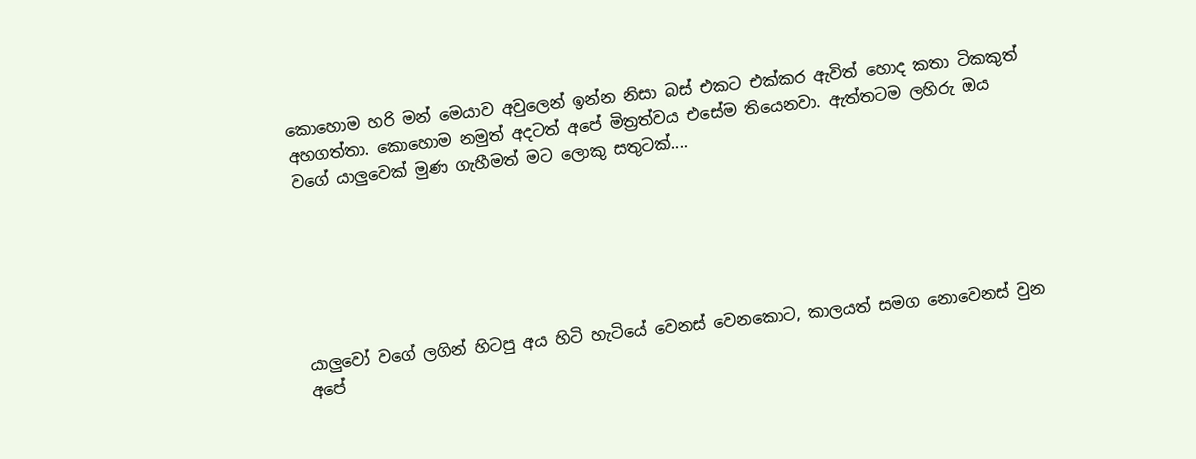කොහොම හරි මන් මෙයාව අවුලෙන් ඉන්න නිසා බස් එකට එක්කර ඇවිත් හොද කතා ටිකකුත් අහගත්තා. කොහොම නමුත් අදටත් අපේ මිත්‍රත්වය එසේම තියෙනවා. ඇත්තටම ලහිරු ඔය වගේ යාලුවෙක් මුණ ගැහීමත් මට ලොකු සතුටක්....






යාලුවෝ වගේ ලගින් හිටපු අය හිටි හැටියේ වෙනස් වෙනකොට, කාලයත් සමග නොවෙනස් වුන අපේ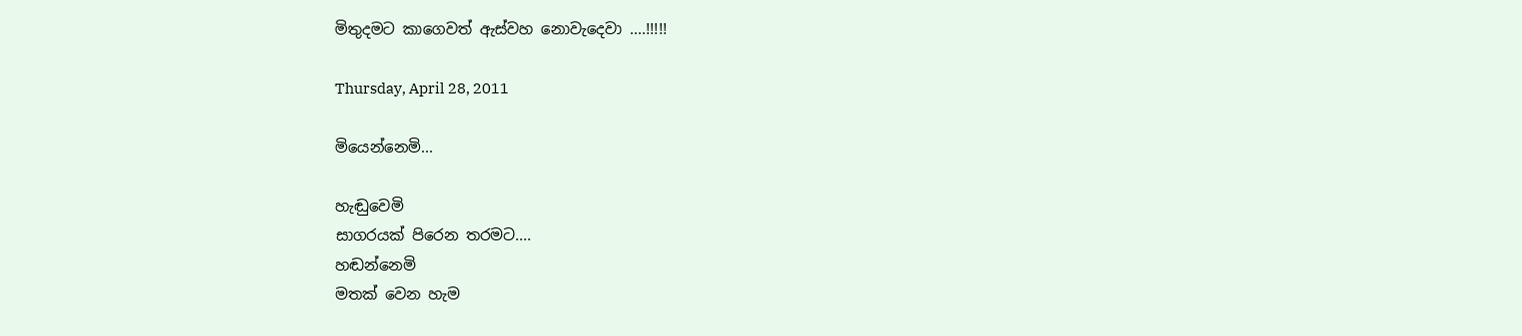මිතුදමට කාගෙවත් ඇස්වහ නොවැදෙවා ....!!!!!

Thursday, April 28, 2011

මියෙන්නෙමි...

හැඬුවෙමි
සාගරයක් පිරෙන තරමට....
හඬන්නෙමි
මතක් වෙන හැම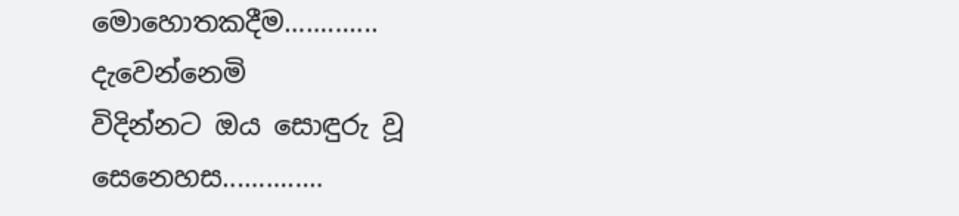මොහොතකදීම.............
දැවෙන්නෙමි
විදින්නට ඔය සොඳුරු වූ සෙනෙහස..............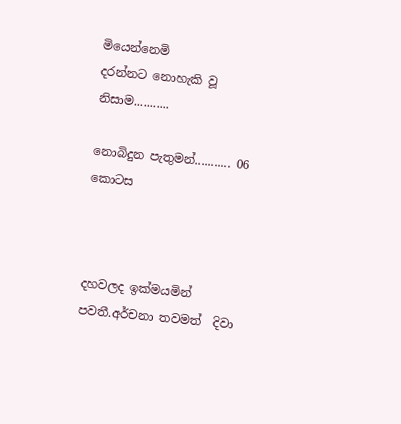මියෙන්නෙමි
දරන්නට නොහැකි වූ නිසාම...........

නොබිදුන පැතුමන්........... 06 කොටස



දහවලද ඉක්මයමින් පවතී.අර්චනා තවමත්  දිවා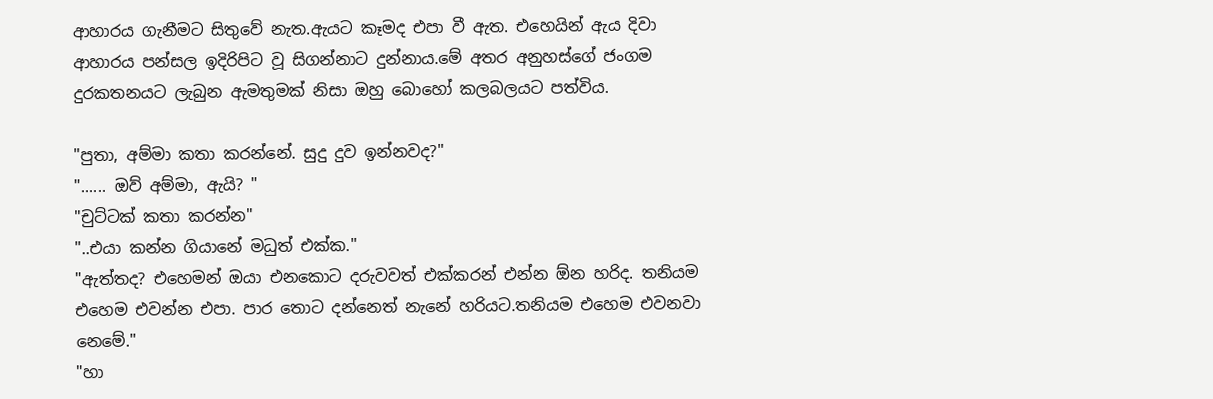ආහාරය ගැනීමට සිතුවේ නැත.ඇයට කෑමද එපා වී ඇත. එහෙයින් ඇය දිවා ආහාරය පන්සල ඉදිරිපිට වූ සිගන්නාට දුන්නාය.මේ අතර අනුහස්ගේ ජංගම දුරකතනයට ලැබුන ඇමතුමක් නිසා ඔහු බොහෝ කලබලයට පත්විය.

"පුතා, අම්මා කතා කරන්නේ. සුදු දුව ඉන්නවද?"
"...... ඔව් අම්මා, ඇයි? "
"චුට්ටක් කතා කරන්න"
"..එයා කන්න ගියානේ මධුත් එක්ක."
"ඇත්තද? එහෙමන් ඔයා එනකොට දරුවවත් එක්කරන් එන්න ඕන හරිද. තනියම එහෙම එවන්න එපා. පාර තොට දන්නෙත් නැනේ හරියට.තනියම එහෙම එවනවා නෙමේ."
"හා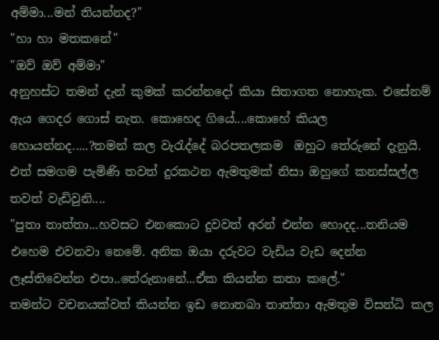අම්මා...මන් තියන්නද?"
"හා හා මතකනේ"
"ඔව් ඔව් අම්මා"
අනුහස්ට තමන් දැන් කුමක් කරන්නදෝ කියා සිතාගත නොහැක. එසේනම් ඇය ගෙදර ගොස් නැත. කොහෙද ගියේ....කොහේ කියල හොයන්නද.....?තමන් කල වැරැද්දේ බරපතලකම  ඔහුට තේරුනේ දැනුයි. එත් සමගම පැමිණි තවත් දුරකථන ඇමතුමක් නිසා ඔහුගේ කනස්සල්ල තවත් වැඩිවුනි....
"පුතා තාත්තා...හවසට එනකොට දුවවත් අරන් එන්න හොදද...තනියම එහෙම එවනවා නෙමේ. අනික ඔයා දරුවට වැඩිය වැඩ දෙන්න ලෑස්තිවෙන්න එපා..තේරුනානේ...ඒක කියන්න කතා කලේ."
තමන්ට වචනයක්වත් කියන්න ඉඩ නොතබා තාත්තා ඇමතුම විසන්ධි කල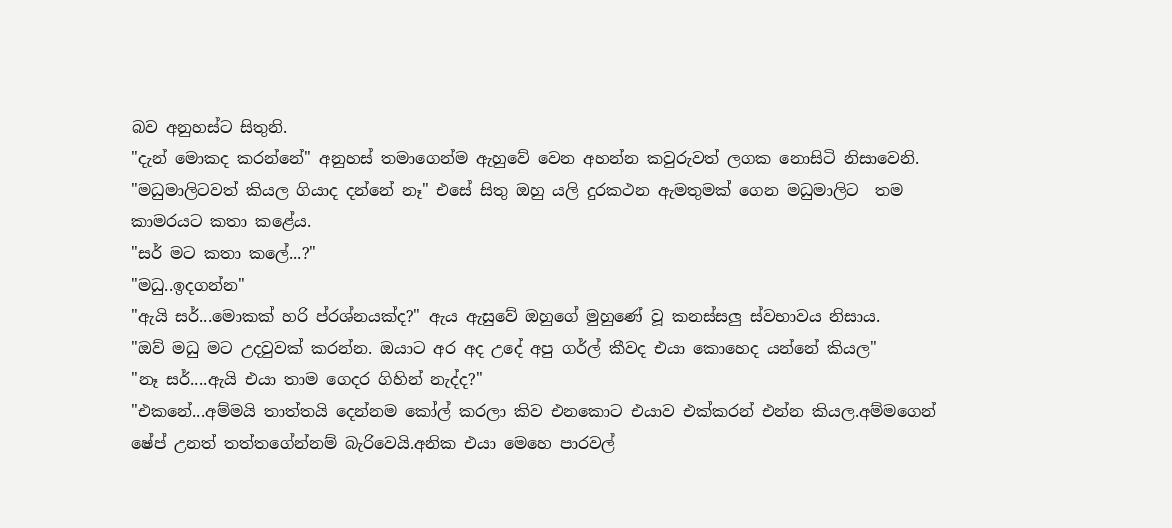බව අනුහස්ට සිතුනි.
"දැන් මොකද කරන්නේ" අනුහස් තමාගෙන්ම ඇහුවේ වෙන අහන්න කවුරුවත් ලගක නොසිටි නිසාවෙනි. "මධුමාලිටවත් කියල ගියාද දන්නේ නෑ" එසේ සිතු ඔහු යලි දුරකථන ඇමතුමක් ගෙන මධුමාලිට  තම කාමරයට කතා කළේය.
"සර් මට කතා කලේ...?"
"මධු..ඉදගන්න"
"ඇයි සර්...මොකක් හරි ප්රශ්නයක්ද?" ඇය ඇසුවේ ඔහුගේ මුහුණේ වූ කනස්සලු ස්වභාවය නිසාය.
"ඔව් මධු මට උදවුවක් කරන්න. ඔයාට අර අද උදේ අපු ගර්ල් කීවද එයා කොහෙද යන්නේ කියල"
"නෑ සර්....ඇයි එයා තාම ගෙදර ගිහින් නැද්ද?"
"එකනේ...අම්මයි තාත්තයි දෙන්නම කෝල් කරලා කිව එනකොට එයාව එක්කරන් එන්න කියල.අම්මගෙන් ෂේප් උනත් තත්තගේන්නම් බැරිවෙයි.අනික එයා මෙහෙ පාරවල්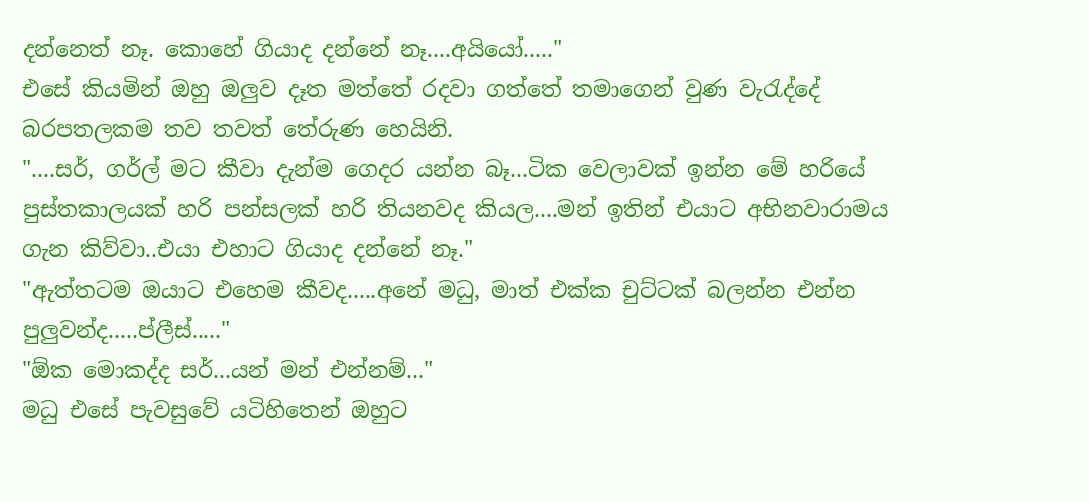දන්නෙත් නෑ. කොහේ ගියාද දන්නේ නෑ....අයියෝ....."
එසේ කියමින් ඔහු ඔලුව දෑත මත්තේ රදවා ගත්තේ තමාගෙන් වුණ වැරැද්දේ බරපතලකම තව තවත් තේරුණ හෙයිනි.
"....සර්, ගර්ල් මට කීවා දැන්ම ගෙදර යන්න බෑ...ටික වෙලාවක් ඉන්න මේ හරියේ පුස්තකාලයක් හරි පන්සලක් හරි තියනවද කියල....මන් ඉතින් එයාට අභිනවාරාමය ගැන කිව්වා..එයා එහාට ගියාද දන්නේ නෑ."
"ඇත්තටම ඔයාට එහෙම කීවද.....අනේ මධු, මාත් එක්ක චුට්ටක් බලන්න එන්න පුලුවන්ද.....ප්ලීස්....."
"ඕක මොකද්ද සර්...යන් මන් එන්නම්..."
මධු එසේ පැවසුවේ යටිහිතෙන් ඔහුට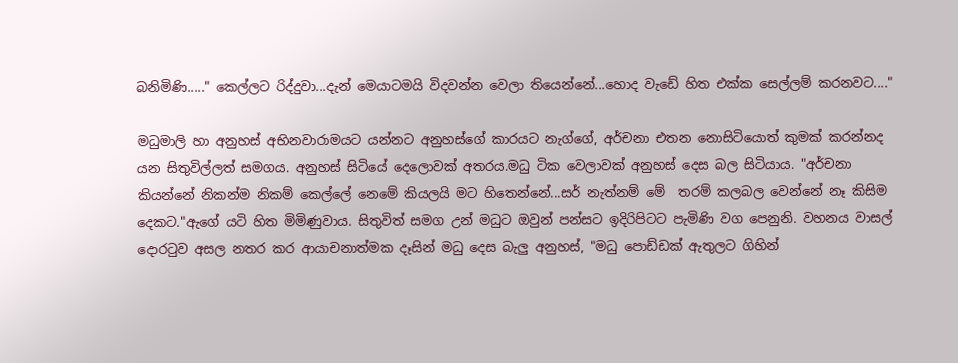බනිමිණි....." කෙල්ලට රිද්දුවා...දැන් මෙයාටමයි විදවන්න වෙලා තියෙන්නේ...හොද වැඩේ හිත එක්ක සෙල්ලම් කරනවට...."

මධුමාලි හා අනුහස් අභිනවාරාමයට යන්නට අනුහස්ගේ කාරයට නැග්ගේ, අර්චනා එතන නොසිටියොත් කුමක් කරන්නද යන සිතුවිල්ලත් සමගය. අනුහස් සිටියේ දෙලොවක් අතරය.මධු ටික වෙලාවක් අනුහස් දෙස බල සිටියාය. "අර්චනා කියන්නේ නිකන්ම නිකම් කෙල්ලේ නෙමේ කියලයි මට හිතෙන්නේ...සර් නැත්නම් මේ  තරම් කලබල වෙන්නේ නෑ කිසිම දෙකට."ඇගේ යටි හිත මිමිණුවාය. සිතුවිත් සමග උන් මධුට ඔවුන් පන්සට ඉදිරිපිටට පැමිණි වග පෙනුනි. වහනය වාසල් දොරටුව අසල නතර කර ආයාචනාත්මක දෑසින් මධු දෙස බැලු අනුහස්, "මධු පොඩ්ඩක් ඇතුලට ගිහින්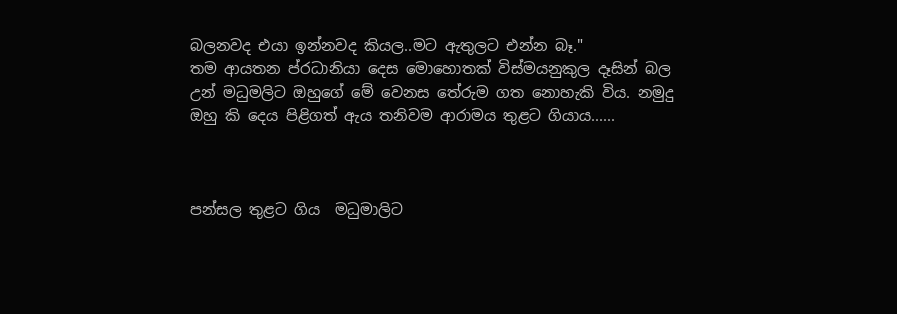බලනවද එයා ඉන්නවද කියල..මට ඇතුලට එන්න බෑ."
තම ආයතන ප්රධානියා දෙස මොහොතක් විස්මයනුකුල දෑසින් බල උන් මධුමලිට ඔහුගේ මේ වෙනස තේරුම ගත නොහැකි විය. නමුදු ඔහු කි දෙය පිළිගත් ඇය තනිවම ආරාමය තුළට ගියාය......



පන්සල තුළට ගිය  මධුමාලිට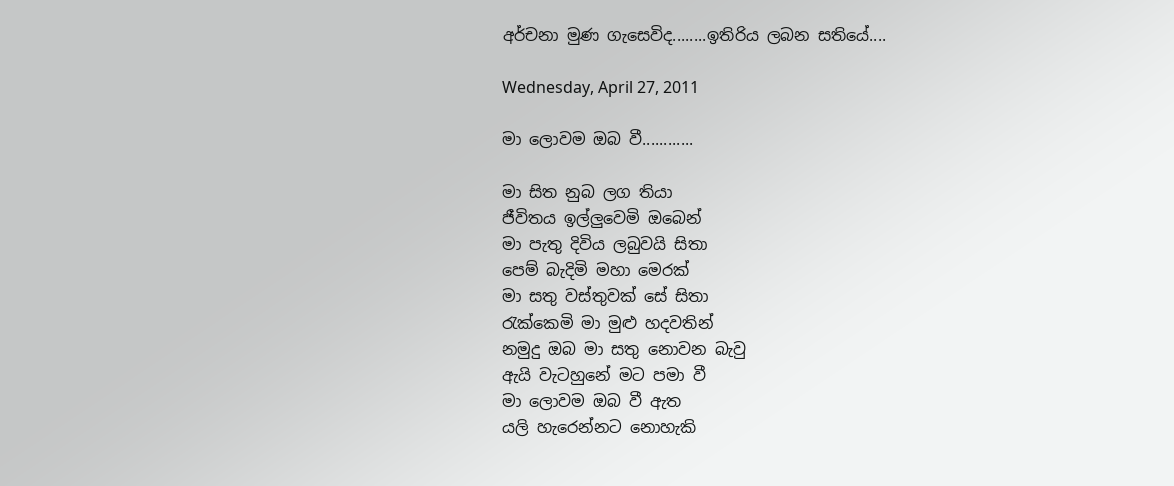අර්චනා මුණ ගැසෙවිද........ඉතිරිය ලබන සතියේ....

Wednesday, April 27, 2011

මා ලොවම ඔබ වී............

මා සිත නුබ ලග තියා
ජීවිතය ඉල්ලුවෙමි ඔබෙන්
මා පැතු දිවිය ලබුවයි සිතා
පෙම් බැදිමි මහා මෙරක්
මා සතු වස්තුවක් සේ සිතා
රැක්කෙමි මා මුළු හදවතින්
නමුදු ඔබ මා සතු නොවන බැවු
ඇයි වැටහුනේ මට පමා වී
මා ලොවම ඔබ වී ඇත
යලි හැරෙන්නට නොහැකි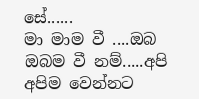සේ......
මා මාම වී ....ඔබ ඔබම වී නම්.....අපි අපිම වෙන්නට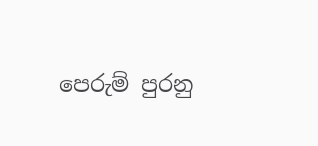පෙරුම් පුරනු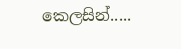කෙලසින්.....